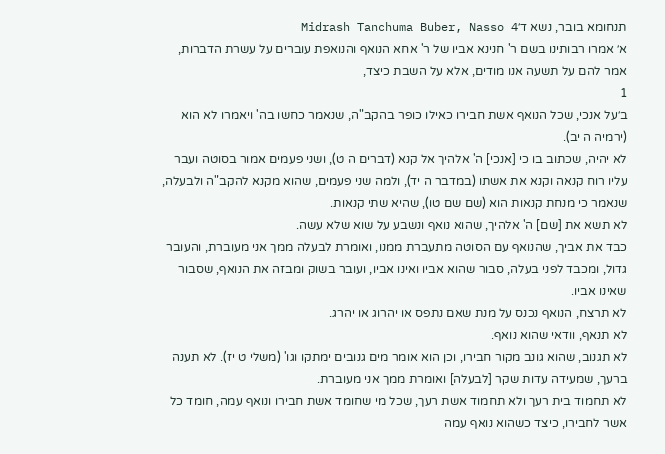תנחומא בובר, נשא ד׳Midrash Tanchuma Buber, Nasso 4
א׳ אמרו רבותינו בשם ר' חנינא אביו של ר' אחא הנואף והנואפת עוברים על עשרת הדברות, אמר להם על תשעה אנו מודים, אלא על השבת כיצד,
1
ב׳על אנכי, שכל הנואף אשת חבירו כאילו כופר בהקב"ה, שנאמר כחשו בה' ויאמרו לא הוא (ירמיה ה יב).
לא יהיה, שכתוב בו כי [אנכי] ה' אלהיך אל קנא (דברים ה ט), ושני פעמים אמור בסוטה ועבר עליו רוח קנאה וקנא את אשתו (במדבר ה יד), ולמה שני פעמים, שהוא מקנא להקב"ה ולבעלה, שנאמר כי מנחת קנאות הוא (שם שם טו), שהיא שתי קנאות.
לא תשא את [שם] ה' אלהיך, שהוא נואף ונשבע על שוא שלא עשה.
כבד את אביך, שהנואף עם הסוטה מתעברת ממנו, ואומרת לבעלה ממך אני מעוברת, והעובר גדול, ומכבד לפני בעלה, סבור שהוא אביו ואינו אביו, ועובר בשוק ומבזה את הנואף, שסבור שאינו אביו.
לא תרצח, הנואף נכנס על מנת שאם נתפס או יהרוג או יהרג.
לא תנאף, וודאי שהוא נואף.
לא תגנוב, שהוא גונב מקור חבירו, וכן הוא אומר מים גנובים ימתקו וגו' (משלי ט יז). לא תענה ברעך, שמעידה עדות שקר [לבעלה] ואומרת ממך אני מעוברת.
לא תחמוד בית רעך ולא תחמוד אשת רעך, שכל מי שחומד אשת חבירו ונואף עמה, חומד כל אשר לחבירו, כיצד כשהוא נואף עמה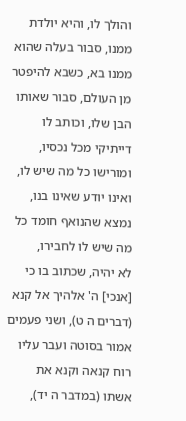והולך לו, והיא יולדת ממנו, סבור בעלה שהוא ממנו בא, כשבא להיפטר מן העולם, סבור שאותו הבן שלו, וכותב לו דייתיקי מכל נכסיו, ומורישו כל מה שיש לו, ואינו יודע שאינו בנו, נמצא שהנואף חומד כל מה שיש לו לחבירו,
לא יהיה, שכתוב בו כי [אנכי] ה' אלהיך אל קנא (דברים ה ט), ושני פעמים אמור בסוטה ועבר עליו רוח קנאה וקנא את אשתו (במדבר ה יד),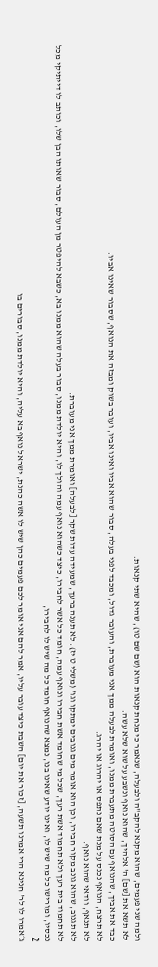ולמה שני פעמים, שהוא מקנא להקב"ה ולבעלה, שנאמר כי מנחת קנאות הוא (שם שם טו), שהיא שתי קנאות.
לא תשא את [שם] ה' אלהיך, שהוא נואף ונשבע על שוא שלא עשה.
כבד את אביך, שהנואף עם הסוטה מתעברת ממנו, ואומרת לבעלה ממך אני מעוברת, והעובר גדול, ומכבד לפני בעלה, סבור שהוא אביו ואינו אביו, ועובר בשוק ומבזה את הנואף, שסבור שאינו אביו.
לא תרצח, הנואף נכנס על מנת שאם נתפס או יהרוג או יהרג.
לא תנאף, וודאי שהוא נואף.
לא תגנוב, שהוא גונב מקור חבירו, וכן הוא אומר מים גנובים ימתקו וגו' (משלי ט יז). לא תענה ברעך, שמעידה עדות שקר [לבעלה] ואומרת ממך אני מעוברת.
לא תחמוד בית רעך ולא תחמוד אשת רעך, שכל מי שחומד אשת חבירו ונואף עמה, חומד כל אשר לחבירו, כיצד כשהוא נואף עמה והולך לו, והיא יולדת ממנו, סבור בעלה שהוא ממנו בא, כשבא להיפטר מן העולם, סבור שאותו הבן שלו, וכותב לו דייתיקי מכל נכסיו, ומורישו כל מה שיש לו, ואינו יודע שאינו בנו, נמצא שהנואף חומד כל מה שיש לו לחבירו,
2
ג׳אמרו לו לר' חנינא הרי אמרנו תשעה, [זכור את יום] השבת כיצד עובר עליו, אמר להם אני אומר לכם פעמים כהן שיש לו אשה כהנת, ישראל נואף בא עליה, והיא יולדת ממנו, סבורים בו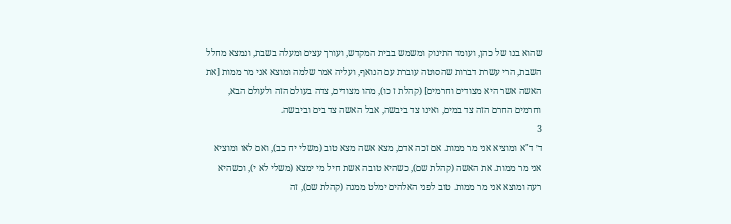שהוא בנו של כהן, ועומד התינוק ומשמש בבית המקדש, ועורך עצים ומעלה בשבת, ונמצא מחלל השבת, הרי עשרת דברות שהסוטה עוברת עם הנואף, ועליה אמר שלמה ומוצא אני מר ממות [את האשה אשר היא מצודים וחרמים] (קהלת ז כו), מהו מצודים, צדה בעולם הזה ולעולם הבא, וחרמים החרם הזה צד במים, ואינו צד ביבשה, אבל האשה צד בים וביבשה.
3
ד׳ ד"א ומוציא אני מר ממות. אם זכה אדם, מצא אשה מצא טוב (משלי יח כב), ואם לאו ומוציא אני מר ממות. את האשה (קהלת שם), כשהיא טובה אשת חיל מי ימצא (משלי לא י), וכשהיא רעה ומוצא אני מר ממות. טוב לפני האלהים ימלט ממנה (קהלת שם), זה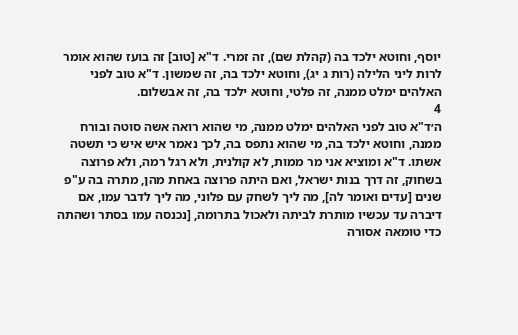יוסף, וחוטא ילכד בה (קהלת שם), זה זמרי. ד"א [טוב] זה בועז שהוא אומר לרות ליני הלילה (רות ג יג), וחוטא ילכד בה, זה שמשון. ד"א טוב לפני האלהים ימלט ממנה, זה פלטי, וחוטא ילכד בה, זה אבשלום.
4
ה׳ד"א טוב לפני האלהים ימלט ממנה, מי שהוא רואה אשה סוטה ובורח ממנה, וחוטא ילכד בה, מי שהוא נתפס בה, לכך נאמר איש איש כי תשטה אשתו. ד"א ומוציא אני מר ממות, לא קולנית, ולא רגל רמה, ולא פרוצה בשחוק, זה דרך בנות ישראל, ואם היתה פרוצה באחת מהן, מתרה בה ע"פ שנים [עדים ואומר לה], מה ליך לשחק עם פלוני, מה ליך לדבר עמו, אם דיברה עד עכשיו מותרת לביתה ולאכול בתרומה, [נכנסה עמו בסתר ושהתה כדי טומאה אסורה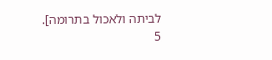לביתה ולאכול בתרומה].
5